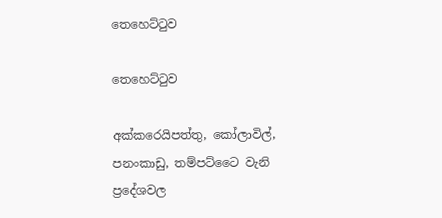තෙහෙට්ටුව

තෙහෙට්ටුව

අක්කරෙයිපත්තු, කෝලාවිල්, පනංකාඩු, තම්පට්ටෛ වැනි ප්‍රදේශවල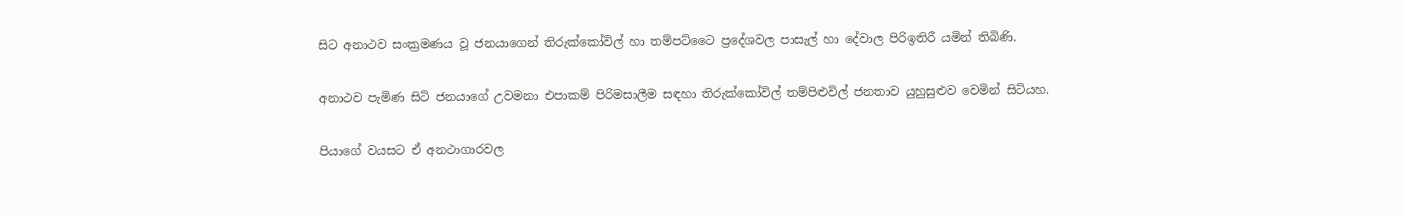සිට අනාථව සංක්‍රමණය වූ ජනයාගෙන් තිරුක්කෝවිල් හා තම්පට්ටෛ ප්‍රදේශවල පාසැල් හා දේවාල පිරිඉතිරී යමින් තිබිණි.

අනාථව පැමිණ සිටි ජනයාගේ උවමනා එපාකම් පිරිමසාලීම සඳහා තිරුක්කෝවිල් තම්පිළුවිල් ජනතාව යුහුසුළුව වෙමින් සිටියහ.

පියාගේ වයසට ඒ අනථාගාරවල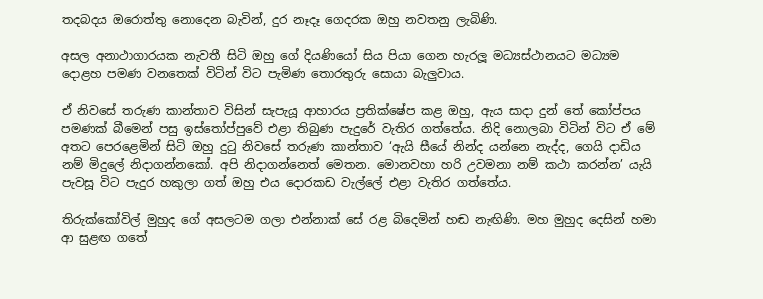තදබදය ඔරොත්තු නොදෙන බැවින්, දුර නෑදෑ ගෙදරක ඔහු නවතනු ලැබිණි.

අසල අනාථාගාරයක නැවතී සිටි ඔහු ගේ දියණියෝ සිය පියා ගෙන හැරලූ මධ්‍යස්ථානයට මධ්‍යම දොළහ පමණ වනතෙක් විටින් විට පැමිණ තොරතුරු සොයා බැලුවාය.

ඒ නිවසේ තරුණ කාන්තාව විසින් සැපැයූ ආහාරය ප්‍රතික්ෂේප කළ ඔහු, ඇය සාදා දුන් තේ කෝප්පය පමණක් බීමෙන් පසු ඉස්තෝප්පුවේ එළා තිබුණ පැදුරේ වැතිර ගත්තේය. නිදි නොලබා විටින් විට ඒ මේ අතට පෙරළෙමින් සිටි ඔහු දුටු නිවසේ තරුණ කාන්තාව ‘ඇයි සීයේ නින්ද යන්නෙ නැද්ද, ගෙයි දාඩිය නම් මිදුලේ නිදාගන්නකෝ. අපි නිදාගන්නෙත් මෙතන. මොනවහා හරි උවමනා නම් කථා කරන්න’ යැයි පැවසූ විට පැදුර හකුලා ගත් ඔහු එය දොරකඩ වැල්ලේ එළා වැතිර ගත්තේය.

තිරුක්කෝවිල් මුහුද ගේ අසලටම ගලා එන්නාක් සේ රළ බිදෙමින් හඬ නැඟිණි. මහ මුහුද දෙසින් හමා ආ සුළඟ ගතේ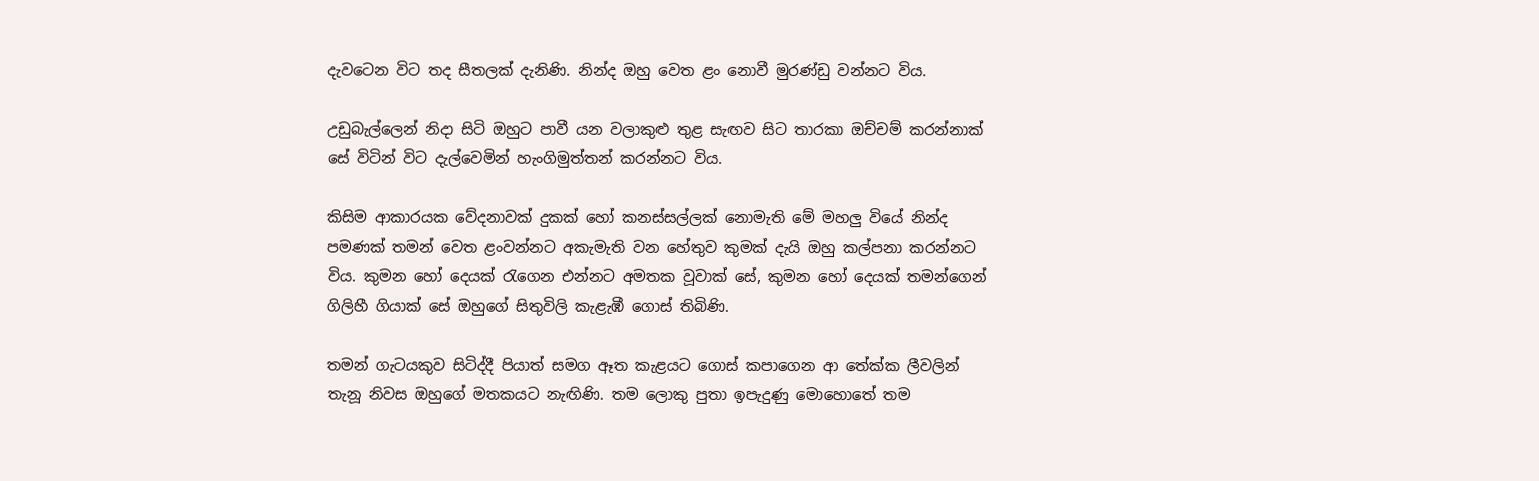දැවටෙන විට තද සීතලක් දැනිණි. නින්ද ඔහු වෙත ළං නොවී මුරණ්ඩු වන්නට විය.

උඩුබැල්ලෙන් නිදා සිටි ඔහුට පාවී යන වලාකුළු තුළ සැඟව සිට තාරකා ඔච්චම් කරන්නාක් සේ විටින් විට දැල්වෙමින් හැංගිමුත්තන් කරන්නට විය.

කිසිම ආකාරයක වේදනාවක් දුකක් හෝ කනස්සල්ලක් නොමැති මේ මහලු වියේ නින්ද පමණක් තමන් වෙත ළංවන්නට අකැමැති වන හේතුව කුමක් දැයි ඔහු කල්පනා කරන්නට විය. කුමන හෝ දෙයක් රැගෙන එන්නට අමතක වූවාක් සේ, කුමන හෝ දෙයක් තමන්ගෙන් ගිලිහී ගියාක් සේ ඔහුගේ සිතුවිලි කැළැඹී ගොස් තිබිණි.

තමන් ගැටයකුව සිටිද්දී පියාත් සමග ඈත කැළයට ගොස් කපාගෙන ආ තේක්ක ලීවලින් තැනූ නිවස ඔහුගේ මතකයට නැඟිණි. තම ලොකු පුතා ඉපැදුණු මොහොතේ තම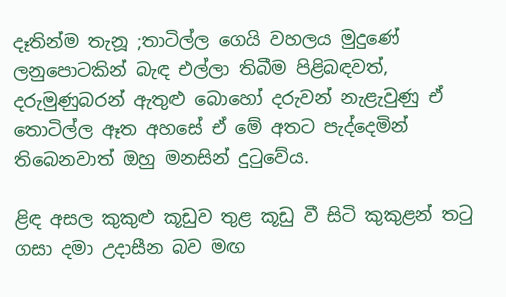දෑතින්ම තැනූ ;තාටිල්ල ගෙයි වහලය මුදුණේ ලනුපොටකින් බැඳ එල්ලා තිබීම පිළිබඳවත්, දරුමුණුබරන් ඇතුළු බොහෝ දරුවන් නැළැවුණු ඒ තොටිල්ල ඈත අහසේ ඒ මේ අතට පැද්දෙමින් තිබෙනවාත් ඔහු මනසින් දුටුවේය.

ළිඳ අසල කුකුළු කූඩුව තුළ කූඩු වී සිටි කුකුළන් තටු ගසා දමා උදාසීන බව මඟ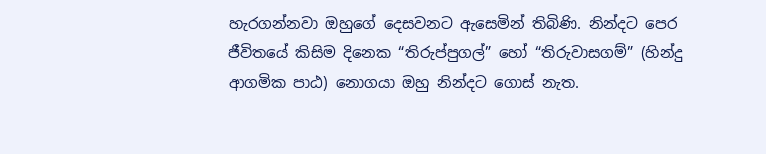හැරගන්නවා ඔහුගේ දෙසවනට ඇසෙමින් තිබිණි. නින්දට පෙර ජීවිතයේ කිසිම දිනෙක “තිරුප්පුගල්” හෝ “තිරුවාසගම්” (හින්දු ආගමික පාඨ) නොගයා ඔහු නින්දට ගොස් නැත.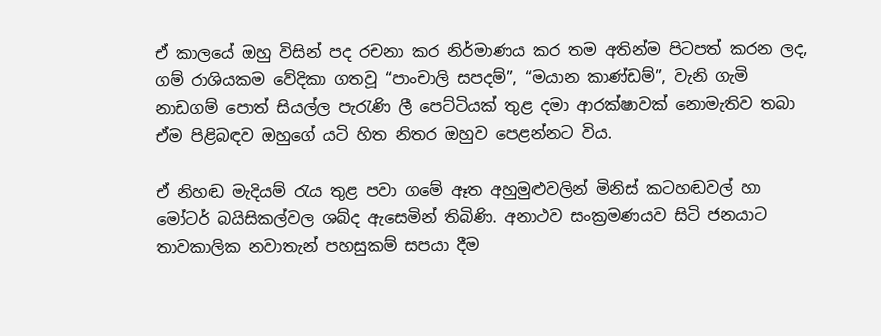ඒ කාලයේ ඔහු විසින් පද රචනා කර නිර්මාණය කර තම අතින්ම පිටපත් කරන ලද, ගම් රාශියකම වේදිකා ගතවූ “පාංචාලි සපදම්”, “මයාන කාණ්ඩම්”, වැනි ගැමි නාඩගම් පොත් සියල්ල පැරැණි ලී පෙට්ටියක් තුළ දමා ආරක්ෂාවක් නොමැතිව තබා ඒම පිළිබඳව ඔහුගේ යටි හිත නිතර ඔහුව පෙළන්නට විය.

ඒ නිහඬ මැදියම් රැය තුළ පවා ගමේ ඈත අහුමුළුවලින් මිනිස් කටහඬවල් හා මෝටර් බයිසිකල්වල ශබ්ද ඇසෙමින් තිබිණි. අනාථව සංක්‍රමණයව සිටි ජනයාට තාවකාලික නවාතැන් පහසුකම් සපයා දීම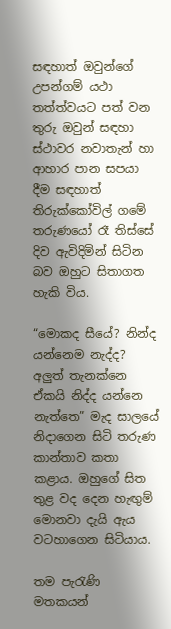සඳහාත් ඔවුන්ගේ උපන්ගම් යථා තත්ත්වයට පත් වන තුරු ඔවුන් සඳහා ස්ථාවර නවාතැන් හා ආහාර පාන සපයා දීම සඳහාත් තිරුක්කෝවිල් ගමේ තරුණයෝ රෑ තිස්සේ දිව ඇවිදිමින් සිටින බව ඔහුට සිතාගත හැකි විය.

“මොකද සීයේ? නින්ද යන්නෙම නැද්ද? අලුත් තැනක්නෙ ඒකයි නිද්ද යන්නෙ නැත්තෙ” මැද සාලයේ නිදාගෙන සිටි තරුණ කාන්තාව කතා කළාය. ඔහුගේ සිත තුළ වද දෙන හැඟුම් මොනවා දැයි ඇය වටහාගෙන සිටියාය.

තම පැරැණි මතකයන්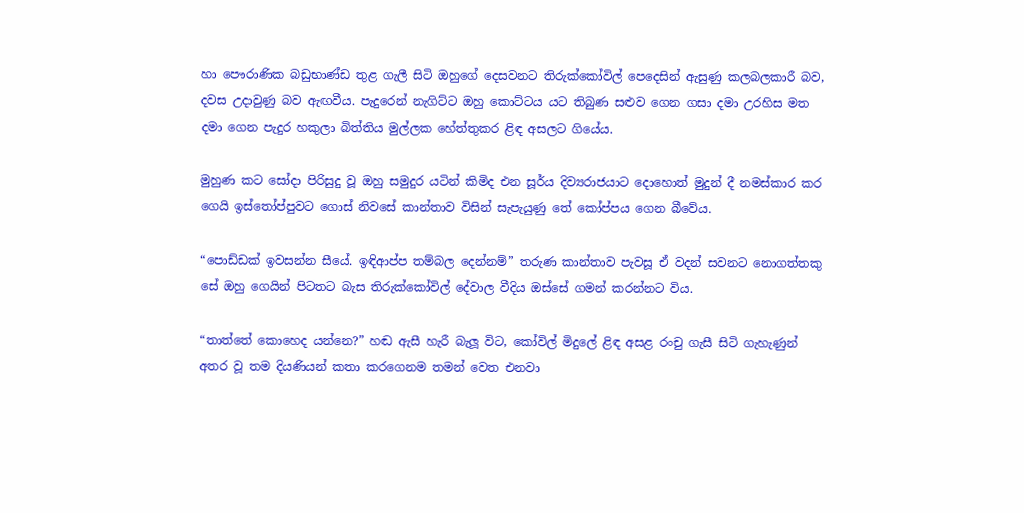හා පෞරාණික බඩුභාණ්ඩ තුළ ගැලී සිටි ඔහුගේ දෙසවනට තිරුක්කෝවිල් පෙදෙසින් ඇසුණු කලබලකාරී බව, දවස උදාවුණු බව ඇඟවීය. පැදුරෙන් නැගිට්ට ඔහු කොට්ටය යට තිබුණ සළුව ගෙන ගසා දමා උරහිස මත දමා ගෙන පැදුර හකුලා බිත්තිය මුල්ලක හේත්තුකර ළිඳ අසලට ගියේය.

මුහුණ කට සෝදා පිරිසුදු වූ ඔහු සමුදුර යටින් කිමිද එන සූර්ය දිව්‍යරාජයාට දොහොත් මුදුන් දී නමස්කාර කර ගෙයි ඉස්තෝප්පුවට ගොස් නිවසේ කාන්තාව විසින් සැපැයුණු තේ කෝප්පය ගෙන බීවේය.

“පොඩ්ඩක් ඉවසන්න සීයේ. ඉඳිආප්ප තම්බල දෙන්නම්” තරුණ කාන්තාව පැවසූ ඒ වදන් සවනට නොගත්තකු සේ ඔහු ගෙයින් පිටතට බැස තිරුක්කෝවිල් දේවාල වීදිය ඔස්සේ ගමන් කරන්නට විය.

“තාත්තේ කොහෙද යන්නෙ?” හඬ ඇසී හැරී බැලූ විට, කෝවිල් මිදුලේ ළිඳ අසළ රංචු ගැසී සිටි ගැහැණුන් අතර වූ තම දියණියන් කතා කරගෙනම තමන් වෙත එනවා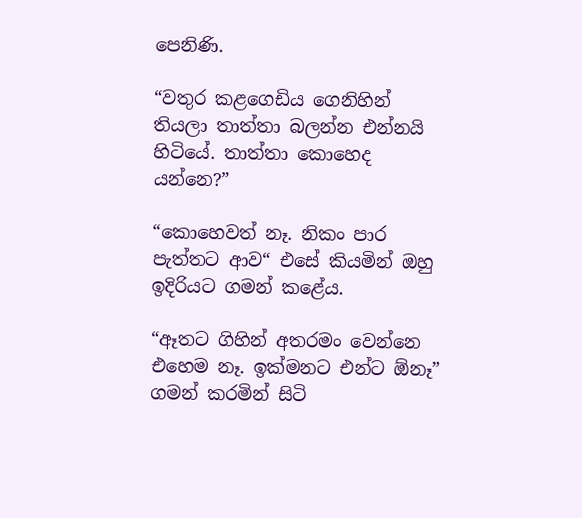පෙනිණි.

“වතුර කළගෙඩිය ගෙනිහින් තියලා තාත්තා බලන්න එන්නයි හිටියේ. තාත්තා කොහෙද යන්නෙ?”

“කොහෙවත් නෑ. නිකං පාර පැත්තට ආව“ එසේ කියමින් ඔහු ඉදිරියට ගමන් කළේය.

“ඈතට ගිහින් අතරමං වෙන්නෙ එහෙම නෑ. ඉක්මනට එන්ට ඕනෑ” ගමන් කරමින් සිටි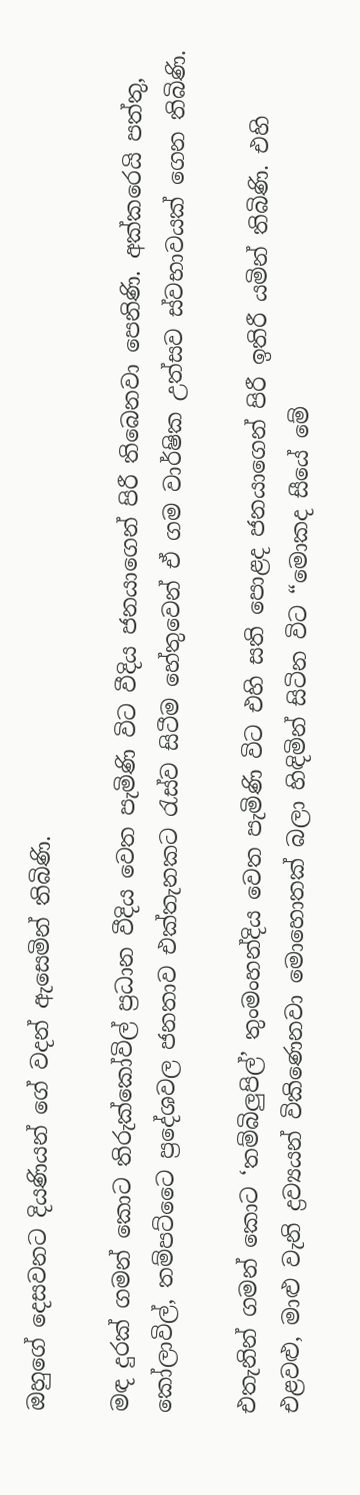ඔහුගේ දෙසවනට දියණියන් ගේ වදන් ඇසෙමින් තිබිණි.

මඳ දුරක් ගමන් කොට තිරුක්කෝවිල් ප්‍රධාන වීදිය වෙත පැමිණි විට වීදිය ජනයාගෙන් පිරී තිබෙනවා පෙනිණි. අක්කරෙයි පත්තු, කෝලාවිල්, තම්පට්ටෛ ප්‍රදේශවල ජනතාව එක්තැනකට රැස්ව සිටීම හේතුවෙන් ඒ ගම වාර්ෂික උත්සව ස්වභාවයක් ගෙන තිබිණි.

එතැනින් ගමන් කොට ‘තම්බිලුපිල්’ තුංමංහන්දිය වෙත පැමිණි විට එහි සති පොළද ජනයාගෙන් පිරී ඉතිරී යමින් තිබිණි. එහි එළවළු, මාළු වැනි ද්‍රව්‍යයන් විකිණෙනවා මොහොතක් බලා හිඳිමින් සිටින විට “මොකද සීයේ මේ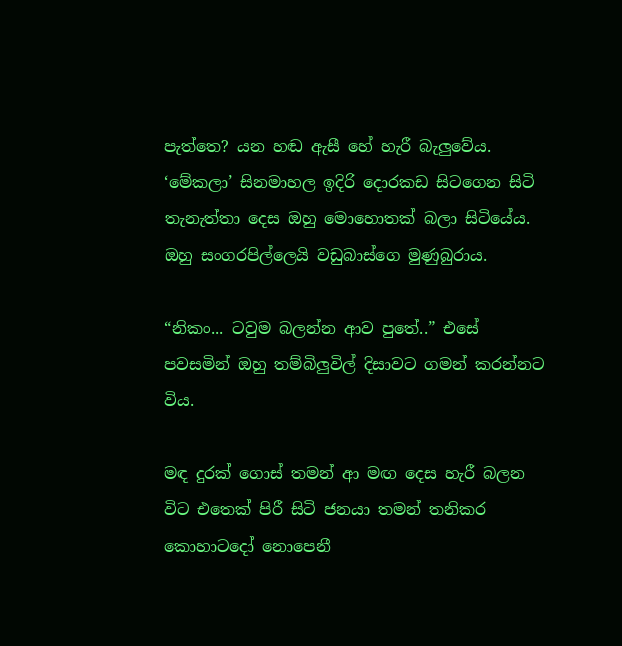පැත්තෙ? යන හඬ ඇසී හේ හැරී බැලුවේය. ‘මේකලා’ සිනමාහල ඉදිරි දොරකඩ සිටගෙන සිටි තැනැත්තා දෙස ඔහු මොහොතක් බලා සිටියේය. ඔහු සංගරපිල්ලෙයි වඩුබාස්ගෙ මුණුබුරාය.

“නිකං... ටවුම බලන්න ආව පුතේ..” එසේ පවසමින් ඔහු තම්බිලුවිල් දිසාවට ගමන් කරන්නට විය.

මඳ දුරක් ගොස් තමන් ආ මඟ දෙස හැරී බලන විට එතෙක් පිරී සිටි ජනයා තමන් තනිකර කොහාටදෝ නොපෙනී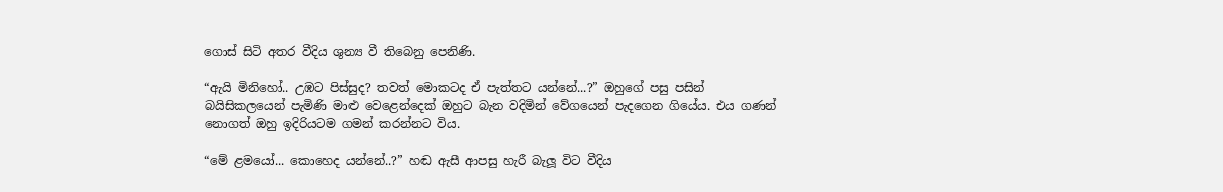ගොස් සිටි අතර වීදිය ශුන්‍ය වී තිබෙනු පෙනිණි.

“ඇයි මිනිහෝ.. උඹට පිස්සුද? තවත් මොකටද ඒ පැත්තට යන්නේ...?” ඔහුගේ පසු පසින් බයිසිකලයෙන් පැමිණි මාළු වෙළෙන්දෙක් ඔහුට බැන වදිමින් වේගයෙන් පැදගෙන ගියේය. එය ගණන් නොගත් ඔහු ඉදිරියටම ගමන් කරන්නට විය.

“මේ ළමයෝ... කොහෙද යන්නේ..?” හඬ ඇසී ආපසු හැරී බැලූ විට වීදිය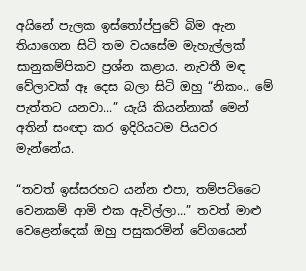අයිනේ පැලක ඉස්තෝප්පුවේ බිම ඇන තියාගෙන සිටි තම වයසේම මැහැල්ලක් සානුකම්පිකව ප්‍රශ්න කළාය. නැවතී මඳ වේලාවක් ඈ දෙස බලා සිටි ඔහු “නිකං.. මේ පැත්තට යනවා...” යැයි කියන්නාක් මෙන් අතින් සංඥා කර ඉදිරියටම පියවර මැන්නේය.

“තවත් ඉස්සරහට යන්න එපා, තම්පට්ටෛ වෙනකම් ආමි එක ඇවිල්ලා...” තවත් මාළු වෙළෙන්දෙක් ඔහු පසුකරමින් වේගයෙන්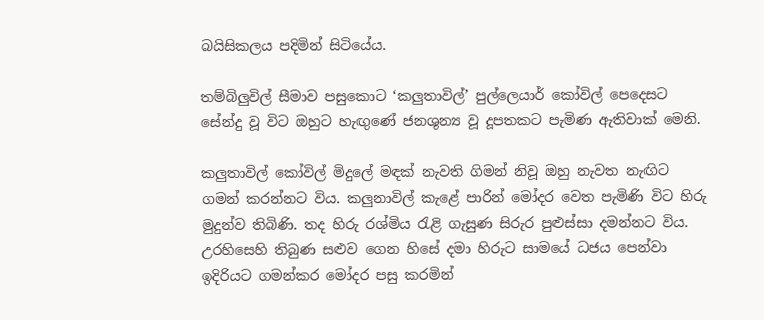බයිසිකලය පදිමින් සිටියේය.

තම්බිලුවිල් සීමාව පසුකොට ‘කලුතාවිල්’ පුල්ලෙයාර් කෝවිල් පෙදෙසට සේන්දු වූ විට ඔහුට හැඟුණේ ජනශුන්‍ය වූ දූපතකට පැමිණ ඇතිවාක් මෙනි.

කලුතාවිල් කෝවිල් මිදුලේ මඳක් නැවති ගිමන් නිවූ ඔහු නැවත නැඟිට ගමන් කරන්නට විය. කලුනාවිල් කැළේ පාරින් මෝදර වෙත පැමිණි විට හිරු මුදුන්ව තිබිණි. තද හිරු රශ්මිය රැළි ගැසුණ සිරුර පුළුස්සා දමන්නට විය. උරහිසෙහි තිබුණ සළුව ගෙන හිසේ දමා හිරුට සාමයේ ධජය පෙන්වා ඉදිරියට ගමන්කර මෝදර පසු කරමින්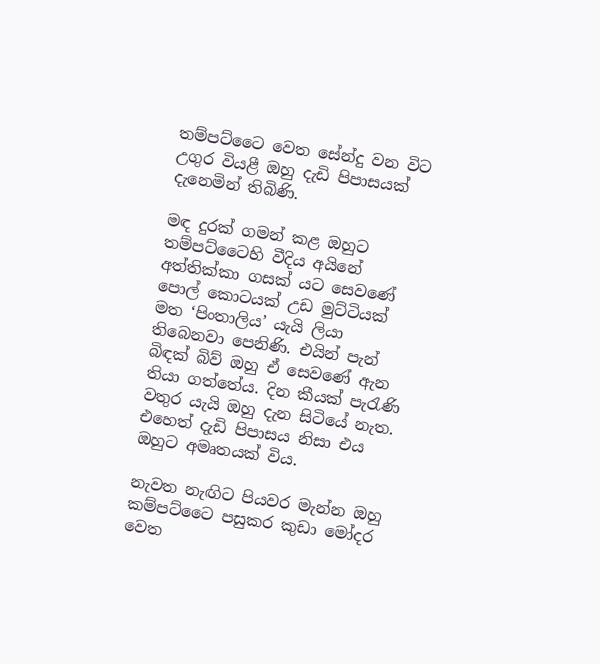තම්පට්ටෛ වෙත සේන්දු වන විට උගුර වියළී ඔහු දැඩි පිපාසයක් දැනෙමින් තිබිණි.

මඳ දුරක් ගමන් කළ ඔහුට තම්පට්ටෛහි වීදිය අයිනේ අත්තික්කා ගසක් යට සෙවණේ පොල් කොටයක් උඩ මුට්ටියක් මත ‘පිංතාලිය’ යැයි ලියා තිබෙනවා පෙනිණි. එයින් පැන් බිඳක් බිව් ඔහු ඒ සෙවණේ ඇන තියා ගත්තේය. දින කීයක් පැරැණි වතුර යැයි ඔහු දැන සිටියේ නැත. එහෙත් දැඩි පිපාසය නිසා එය ඔහුට අමෘතයක් විය.

නැවත නැඟිට පියවර මැන්න ඔහු කම්පට්ටෛ පසුකර කුඩා මෝදර වෙත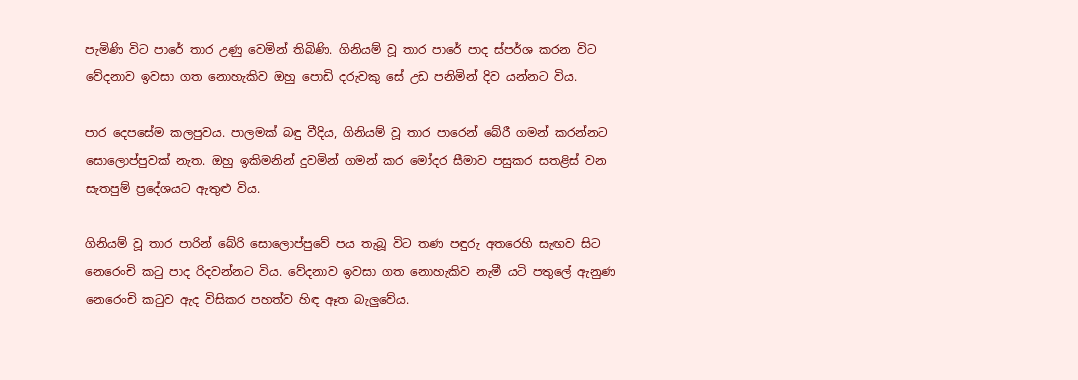පැමිණි විට පාරේ තාර උණු වෙමින් තිබිණි. ගිනියම් වූ තාර පාරේ පාද ස්පර්ශ කරන විට වේදනාව ඉවසා ගත නොහැකිව ඔහු පොඩි දරුවකු සේ උඩ පනිමින් දිව යන්නට විය.

පාර දෙපසේම කලපුවය. පාලමක් බඳු වීදිය, ගිනියම් වූ තාර පාරෙන් බේරී ගමන් කරන්නට සොලොප්පුවක් නැත. ඔහු ඉකිමනින් දුවමින් ගමන් කර මෝදර සීමාව පසුකර සතළිස් වන සැතපුම් ප්‍රදේශයට ඇතුළු විය.

ගිනියම් වූ තාර පාරින් බේරි සොලොප්පුවේ පය තැබූ විට තණ පඳුරු අතරෙහි සැඟව සිට නෙරෙංචි කටු පාද රිදවන්නට විය. වේදනාව ඉවසා ගත නොහැකිව නැමී යටි පතුලේ ඇනුණ නෙරෙංචි කටුව ඇද විසිකර පහත්ව හිඳ ඈත බැලුවේය.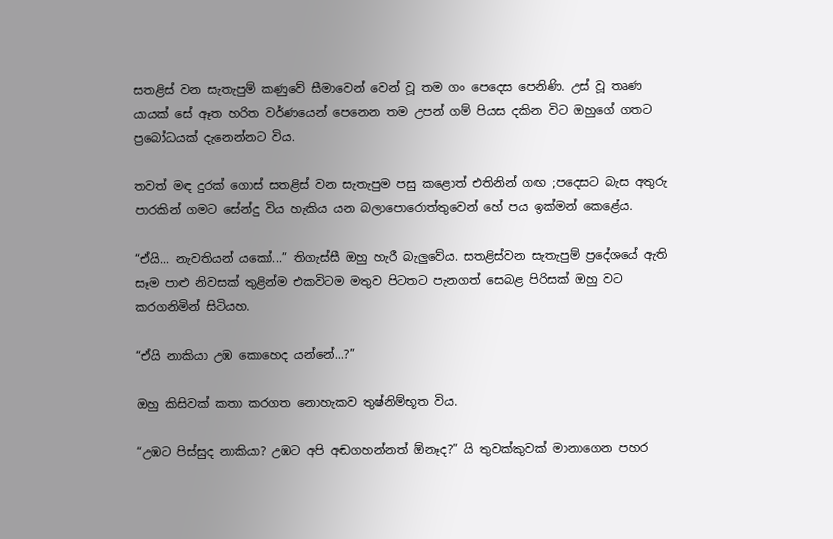සතළිස් වන සැතැපුම් කණුවේ සීමාවෙන් වෙන් වූ තම ගං පෙදෙස පෙනිණි. උස් වූ තෘණ යායක් සේ ඈත හරිත වර්ණයෙන් පෙනෙන තම උපන් ගම් පියස දකින විට ඔහුගේ ගතට ප්‍රබෝධයක් දැනෙන්නට විය.

තවත් මඳ දුරක් ගොස් සතළිස් වන සැතැපුම පසු කළොත් එතිනින් ගඟ ;පදෙසට බැස අතුරු පාරකින් ගමට සේන්දු විය හැකිය යන බලාපොරොත්තුවෙන් හේ පය ඉක්මන් කෙළේය.

“ඒයි... නැවතියන් යකෝ...” තිගැස්සී ඔහු හැරී බැලුවේය. සතළිස්වන සැතැපුම් ප්‍රදේශයේ ඇති සෑම පාළු නිවසක් තුළින්ම එකවිටම මතුව පිටතට පැනගත් සෙබළ පිරිසක් ඔහු වට කරගනිමින් සිටියහ.

“ඒයි නාකියා උඹ කොහෙද යන්නේ...?”

ඔහු කිසිවක් කතා කරගත නොහැකව තුෂ්නිම්භූත විය.

“උඹට පිස්සුද නාකියා? උඹට අපි අඬගහන්නත් ඕනෑද?” යි තුවක්කුවක් මානාගෙන පහර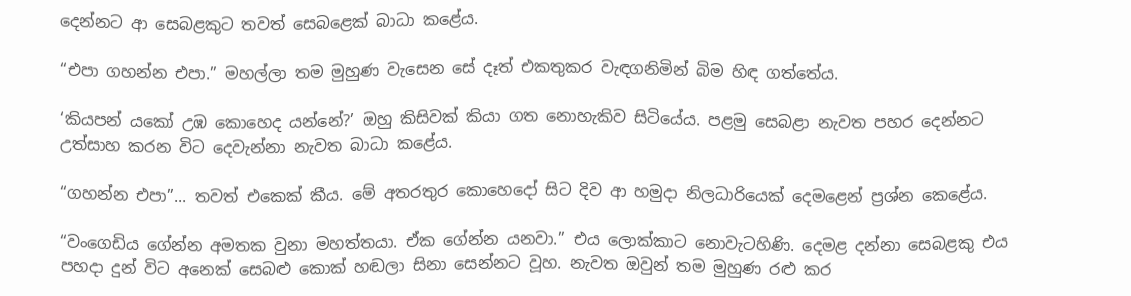දෙන්නට ආ සෙබළකුට තවත් සෙබළෙක් බාධා කළේය.

“එපා ගහන්න එපා.” මහල්ලා තම මුහුණ වැසෙන සේ දෑත් එකතුකර වැඳගනිමින් බිම හිඳ ගත්තේය.

‘කියපන් යකෝ උඹ කොහෙද යන්නේ?’ ඔහු කිසිවක් කියා ගත නොහැකිව සිටියේය. පළමු සෙබළා නැවත පහර දෙන්නට උත්සාහ කරන විට දෙවැන්නා නැවත බාධා කළේය.

“ගහන්න එපා”... තවත් එකෙක් කීය. මේ අතරතුර කොහෙදෝ සිට දිව ආ හමුදා නිලධාරියෙක් දෙමළෙන් ප්‍රශ්න කෙළේය.

“වංගෙඩිය ගේන්න අමතක වුනා මහත්තයා. ඒක ගේන්න යනවා.” එය ලොක්කාට නොවැටහිණි. දෙමළ දන්නා සෙබළකු එය පහදා දුන් විට අනෙක් සෙබළු කොක් හඬලා සිනා සෙන්නට වූහ. නැවත ඔවුන් තම මුහුණ රළු කර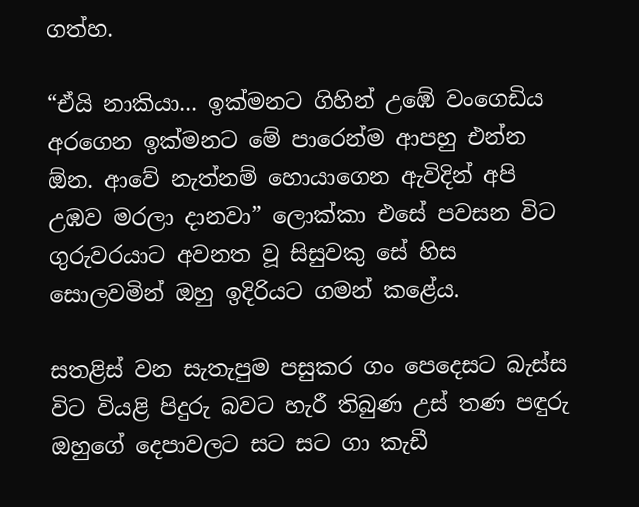ගත්හ.

“ඒයි නාකියා... ඉක්මනට ගිහින් උඹේ වංගෙඩිය අරගෙන ඉක්මනට මේ පාරෙන්ම ආපහු එන්න ඕන. ආවේ නැත්නම් හොයාගෙන ඇවිදින් අපි උඹව මරලා දානවා” ලොක්කා එසේ පවසන විට ගුරුවරයාට අවනත වූ සිසුවකු සේ හිස සොලවමින් ඔහු ඉදිරියට ගමන් කළේය.

සතළිස් වන සැතැපුම පසුකර ගං පෙදෙසට බැස්ස විට වියළි පිදුරු බවට හැරී තිබුණ උස් තණ පඳුරු ඔහුගේ දෙපාවලට සට සට ගා කැඩී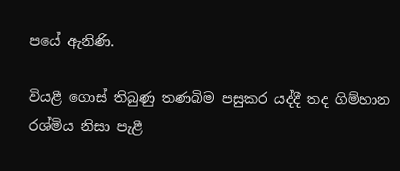පයේ ඇනිණි.

වියළී ගොස් තිබුණු තණබිම පසුකර යද්දී තද ගිම්හාන රශ්මිය නිසා පැළී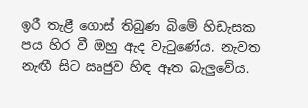ඉරී තැළී ගොස් තිබුණ බිමේ හිඩැසක පය හිර වී ඔහු ඇද වැටුණේය. නැවත නැඟී සිට ඍජුව හිඳ ඈත බැලුවේය.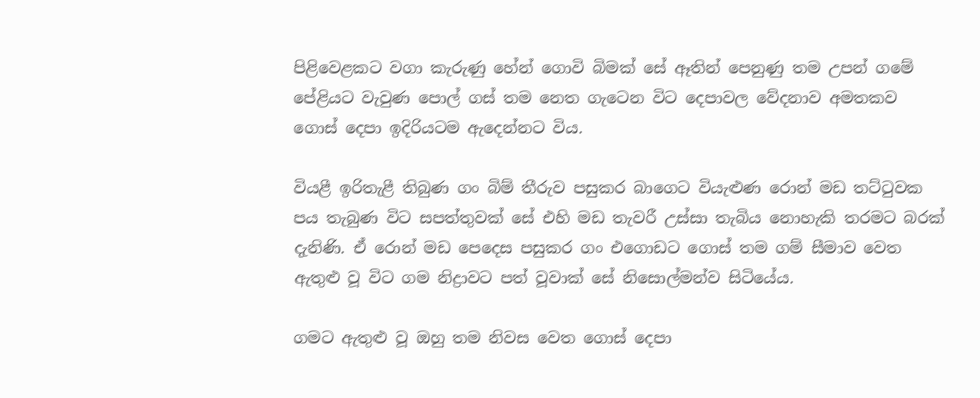පිළිවෙළකට වගා කැරුණු හේන් ගොවි බිමක් සේ ඈතින් පෙනුණු තම උපන් ගමේ පේළියට වැවුණ පොල් ගස් තම නෙත ගැටෙන විට දෙපාවල වේදනාව අමතකව ගොස් දෙපා ඉදිරියටම ඇදෙන්නට විය.

වියළී ඉරිතැළී තිබුණ ගං බිම් තීරුව පසුකර බාගෙට වියැළුණ රොන් මඩ තට්ටුවක පය තැබුණ විට සපත්තුවක් සේ එහි මඩ තැවරී උස්සා තැබිය නොහැකි තරමට බරක් දැනිණි. ඒ රොන් මඩ පෙදෙස පසුකර ගං එගොඩට ගොස් තම ගම් සීමාව වෙත ඇතුළු වූ විට ගම නිද්‍රාවට පත් වූවාක් සේ නිසොල්මන්ව සිටියේය.

ගමට ඇතුළු වූ ඔහු තම නිවස වෙත ගොස් දෙපා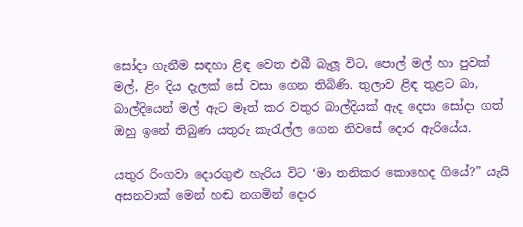සෝදා ගැනීම සඳහා ළිඳ වෙත එබී බැලූ විට, පොල් මල් හා පුවක් මල්, ළිං දිය දැලක් සේ වසා ගෙන තිබිණි. තුලාව ළිඳ තුළට බා, බාල්දියෙන් මල් ඇට මෑත් කර වතුර බාල්දියක් ඇද දෙපා සෝදා ගත් ඔහු ඉනේ තිබුණ යතුරු කැරැල්ල ගෙන නිවසේ දොර ඇරියේය.

යතුර රිංගවා දොරගුළු හැරිය විට ‘මා තනිකර කොහෙද ගියේ?” යැයි අසනවාක් මෙන් හඬ නගමින් දොර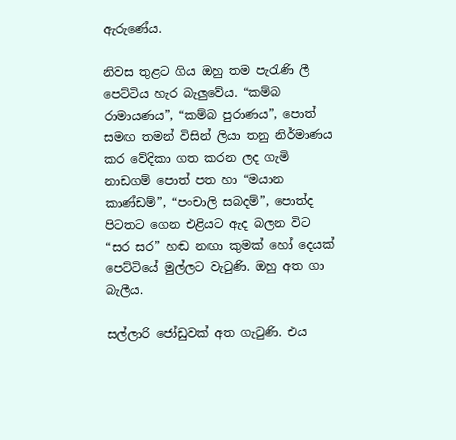ඇරුණේය.

නිවස තුළට ගිය ඔහු තම පැරැණි ලී පෙට්ටිය හැර බැලුවේය. “කම්බ රාමායණය”, “කම්බ පුරාණය”, පොත් සමඟ තමන් විසින් ලියා තනු නිර්මාණය කර වේදිකා ගත කරන ලද ගැමි නාඩගම් පොත් පත හා “මයාන කාණ්ඩම්”, “පංචාලි සබදම්”, පොත්ද පිටතට ගෙන එළියට ඇද බලන විට “සර සර” හඬ නඟා කුමක් හෝ දෙයක් පෙට්ටියේ මුල්ලට වැටුණි. ඔහු අත ගා බැලීය.

සල්ලාරි ජෝඩුවක් අත ගැටුණි. එය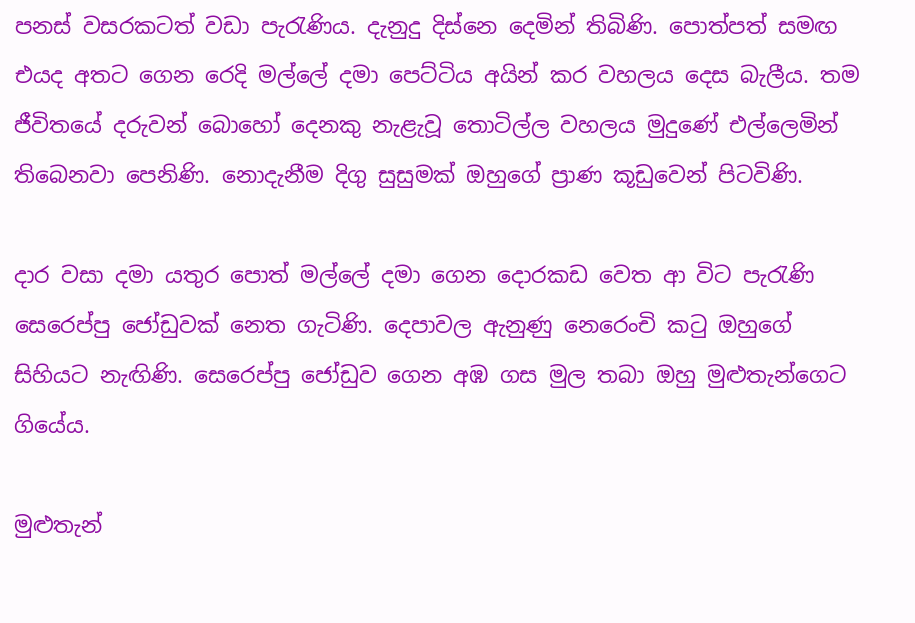පනස් වසරකටත් වඩා පැරැණිය. දැනුදු දිස්නෙ දෙමින් තිබිණි. පොත්පත් සමඟ එයද අතට ගෙන රෙදි මල්ලේ දමා පෙට්ටිය අයින් කර වහලය දෙස බැලීය. තම ජීවිතයේ දරුවන් බොහෝ දෙනකු නැළැවූ තොටිල්ල වහලය මුදුණේ එල්ලෙමින් තිබෙනවා පෙනිණි. නොදැනීම දිගු සුසුමක් ඔහුගේ ප්‍රාණ කූඩුවෙන් පිටවිණි.

දාර වසා දමා යතුර පොත් මල්ලේ දමා ගෙන දොරකඩ වෙත ආ විට පැරැණි සෙරෙප්පු ජෝඩුවක් නෙත ගැටිණි. දෙපාවල ඇනුණු නෙරෙංචි කටු ඔහුගේ සිහියට නැඟිණි. සෙරෙප්පු ජෝඩුව ගෙන අඹ ගස මුල තබා ඔහු මුළුතැන්ගෙට ගියේය.

මුළුතැන්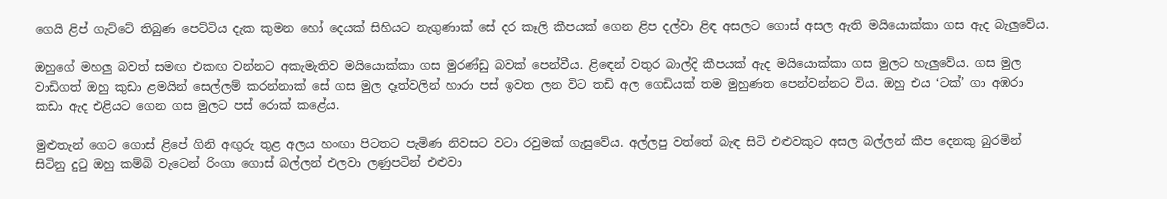ගෙයි ළිප් ගැට්ටේ තිබුණ පෙට්ටිය දැක කුමන හෝ දෙයක් සිහියට නැගුණාක් සේ දර කෑලි කීපයක් ගෙන ළිප දල්වා ළිඳ අසලට ගොස් අසල ඇති මයියොක්කා ගස ඇද බැලුවේය.

ඔහුගේ මහලු බවත් සමඟ එකඟ වන්නට අකැමැතිව මයියොක්කා ගස මුරණ්ඩු බවක් පෙන්වීය. ළිඳෙන් වතුර බාල්දි කීපයක් ඇද මයියොක්කා ගස මුලට හැලුවේය. ගස මුල වාඩිගත් ඔහු කුඩා ළමයින් සෙල්ලම් කරන්නාක් සේ ගස මුල දෑත්වලින් හාරා පස් ඉවත ලන විට තඩි අල ගෙඩියක් තම මුහුණත පෙන්වන්නට විය. ඔහු එය ‘ටක්’ ගා අඹරා කඩා ඇද එළියට ගෙන ගස මුලට පස් රොක් කළේය.

මුළුතැන් ගෙට ගොස් ළිපේ ගිනි අඟුරු තුළ අලය හංඟා පිටතට පැමිණ නිවසට වටා රවුමක් ගැසුවේය. අල්ලපු වත්තේ බැඳ සිටි එළුවකුට අසල බල්ලන් කීප දෙනකු බුරමින් සිටිනු දුටු ඔහු කම්බි වැටෙන් රිංගා ගොස් බල්ලන් එලවා ලණුපටින් එළුවා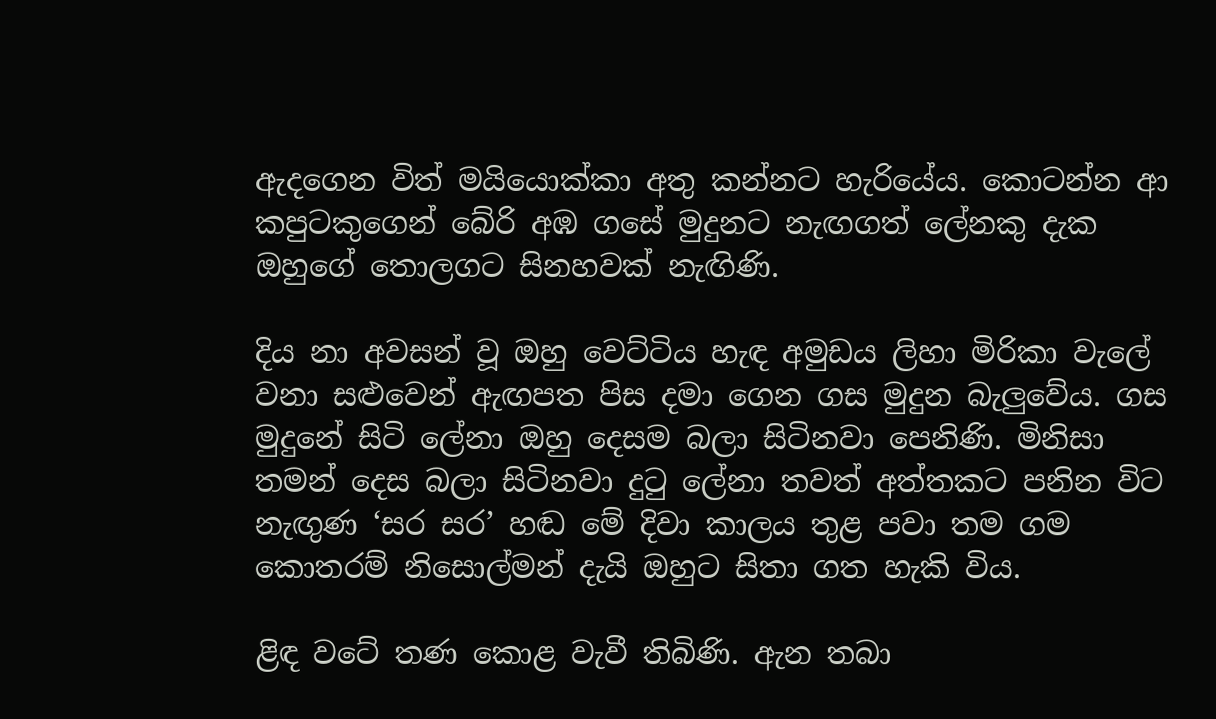ඇදගෙන විත් මයියොක්කා අතු කන්නට හැරියේය. කොටන්න ආ කපුටකුගෙන් බේරි අඹ ගසේ මුදුනට නැඟගත් ලේනකු දැක ඔහුගේ තොලගට සිනහවක් නැඟිණි.

දිය නා අවසන් වූ ඔහු වෙට්ටිය හැඳ අමුඩය ලිහා මිරිකා වැලේ වනා සළුවෙන් ඇඟපත පිස දමා ගෙන ගස මුදුන බැලුවේය. ගස මුදුනේ සිටි ලේනා ඔහු දෙසම බලා සිටිනවා පෙනිණි. මිනිසා තමන් දෙස බලා සිටිනවා දුටු ලේනා තවත් අත්තකට පනින විට නැඟුණ ‘සර සර’ හඬ මේ දිවා කාලය තුළ පවා තම ගම කොතරම් නිසොල්මන් දැයි ඔහුට සිතා ගත හැකි විය.

ළිඳ වටේ තණ කොළ වැවී තිබිණි. ඇන තබා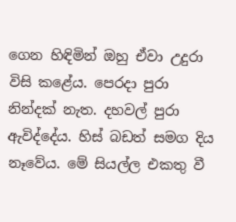ගෙන හිඳිමින් ඔහු ඒවා උදුරා විසි කළේය. පෙරදා පුරා නින්දක් නැත. දහවල් පුරා ඇවිද්දේය. හිස් බඩත් සමග දිය නෑවේය. මේ සියල්ල එකතු වී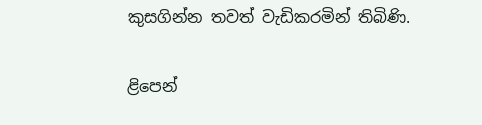කුසගින්න තවත් වැඩිකරමින් තිබිණි.

ළිපෙන්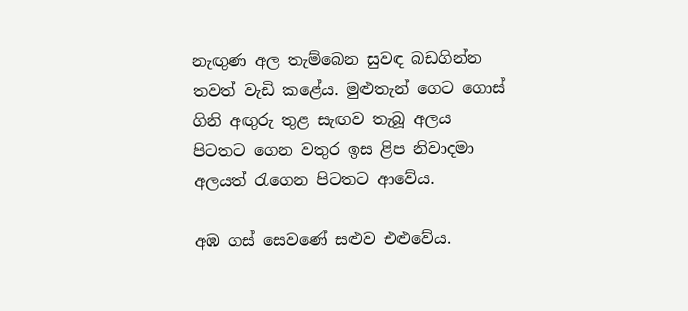නැඟුණ අල තැම්බෙන සුවඳ බඩගින්න තවත් වැඩි කළේය. මුළුතැන් ගෙට ගොස් ගිනි අඟුරු තුළ සැඟව තැබූ අලය පිටතට ගෙන වතුර ඉස ළිප නිවාදමා අලයත් රැගෙන පිටතට ආවේය.

අඹ ගස් සෙවණේ සළුව එළුවේය.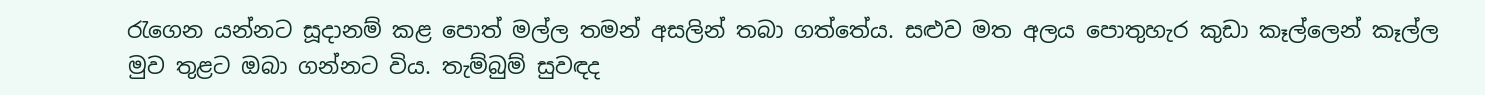රැගෙන යන්නට සූදානම් කළ පොත් මල්ල තමන් අසලින් තබා ගත්තේය. සළුව මත අලය පොතුහැර කුඩා කෑල්ලෙන් කෑල්ල මුව තුළට ඔබා ගන්නට විය. තැම්බුම් සුවඳද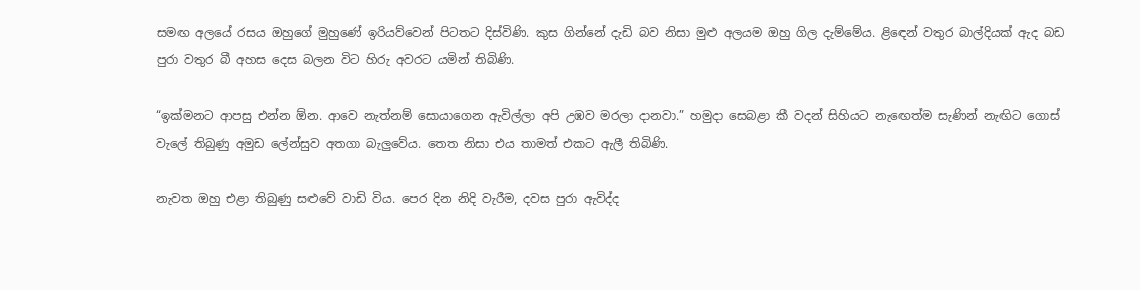සමඟ අලයේ රසය ඔහුගේ මුහුණේ ඉරියව්වෙන් පිටතට දිස්විණි. කුස ගින්නේ දැඩි බව නිසා මුළු අලයම ඔහු ගිල දැම්මේය. ළිඳෙන් වතුර බාල්දියක් ඇද බඩ පුරා වතුර බී අහස දෙස බලන විට හිරු අවරට යමින් තිබිණි.

“ඉක්මනට ආපසු එන්න ඕන. ආවෙ නැත්නම් සොයාගෙන ඇවිල්ලා අපි උඹව මරලා දානවා.” හමුදා සෙබළා කී වදන් සිහියට නැඟෙත්ම සැණින් නැඟිට ගොස් වැලේ තිබුණු අමුඩ ලේන්සුව අතගා බැලුවේය. තෙත නිසා එය තාමත් එකට ඇලී තිබිණි.

නැවත ඔහු එළා තිබුණු සළුවේ වාඩි විය. පෙර දින නිදි වැරීම, දවස පුරා ඇවිද්ද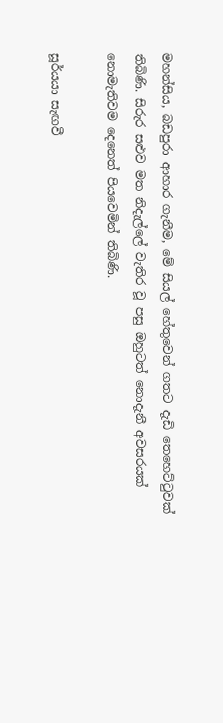මහන්සිය, බඩපුරා ආහාර ගැනීම, මේ සියල් හේතුවෙන් ගතට දැඩි තෙහෙට්ටුවක් තිබිණි. සිරුර සළුව මත නිදැල්ලේ වැතිර වූ පසු ඔහුටත් නොදැනී අවසරයක් නොමැතිවම දෙනෙත් පියවෙමින් තිබිණි.

සූර්යයා සැඟවී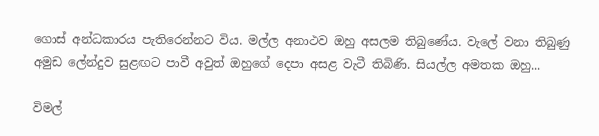ගොස් අන්ධකාරය පැතිරෙන්නට විය. මල්ල අනාථව ඔහු අසලම තිබුණේය. වැලේ වනා තිබුණු අමුඩ ලේන්දුව සුළඟට පාවී අවුත් ඔහුගේ දෙපා අසළ වැටී තිබිණි. සියල්ල අමතක ඔහු...

විමල්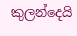කුලන්දෙයි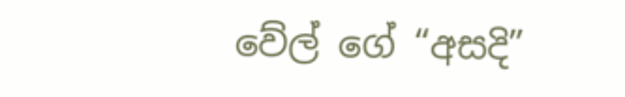වේල් ගේ “අසදි”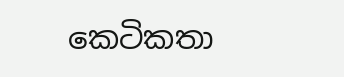කෙටිකතා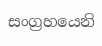සංග්‍රහයෙනි